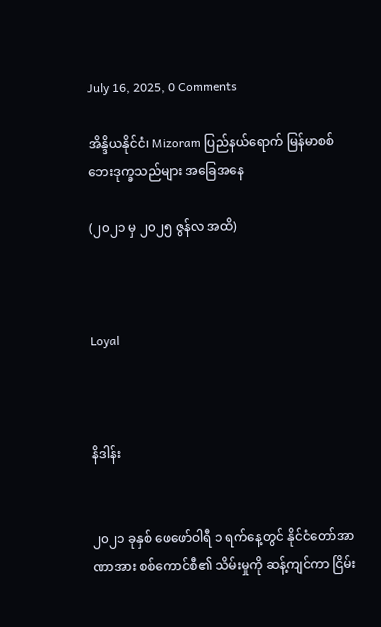July 16, 2025, 0 Comments

အိန္ဒိယနိုင်ငံ၊ Mizoram ပြည်နယ်‌ရောက် မြန်မာစစ်ဘေးဒုက္ခသည်များ အခြေအနေ

(၂၀၂၁ မှ ၂၀၂၅ ဇွန်လ အထိ)



Loyal



နိဒါန်း


၂၀၂၁ ခုနှစ် ဖေဖော်ဝါရီ ၁ ရက်နေ့တွင် နိုင်ငံတော်အာဏာအား စစ်ကောင်စီ၏ သိမ်းမှုကို ဆန့်ကျင်ကာ ငြိမ်း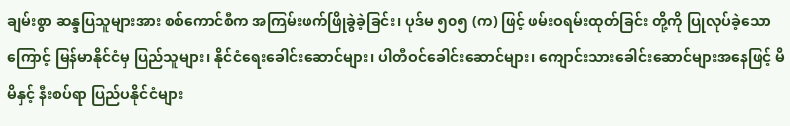ချမ်းစွာ ဆန္ဒပြသူများအား စစ်ကောင်စီက အကြမ်းဖက်ဖြိုခွဲခဲ့ခြင်း၊ ပုဒ်မ ၅၀၅ (က) ဖြင့် ဖမ်းဝရမ်းထုတ်ခြင်း တို့ကို ပြုလုပ်ခဲ့သောကြောင့် မြန်မာနိုင်ငံမှ ပြည်သူများ၊ နိုင်ငံရေးခေါင်းဆောင်များ၊ ပါတီဝင်ခေါင်းဆောင်များ၊ ကျောင်းသားခေါင်းဆောင်များအနေဖြင့် မိမိနှင့် နီးစပ်ရာ ပြည်ပနိုင်ငံများ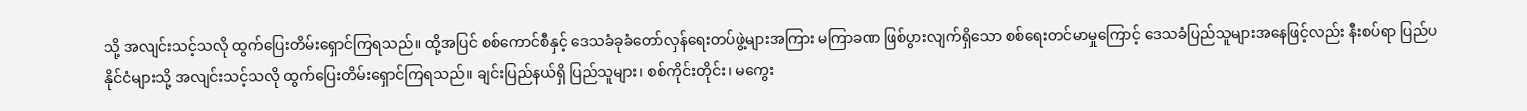သို့ အလျင်းသင့်သလို ထွက်ပြေးတိမ်းရှောင်ကြရသည်။ ထို့အပြင် စစ်ကောင်စီနှင့် ဒေသခံခုခံတော်လှန်ရေးတပ်ဖွဲ့များအကြား မကြာခဏ ဖြစ်ပွားလျက်ရှိသော စစ်ရေးတင်မာမှုကြောင့် ဒေသခံပြည်သူများအနေဖြင့်လည်း နီးစပ်ရာ ပြည်ပနိုင်ငံများသို့ အလျင်းသင့်သလို ထွက်ပြေးတိမ်းရှောင်ကြရသည်။ ချင်းပြည်နယ်ရှိ ပြည်သူများ၊ စစ်ကိုင်းတိုင်း၊ မကွေး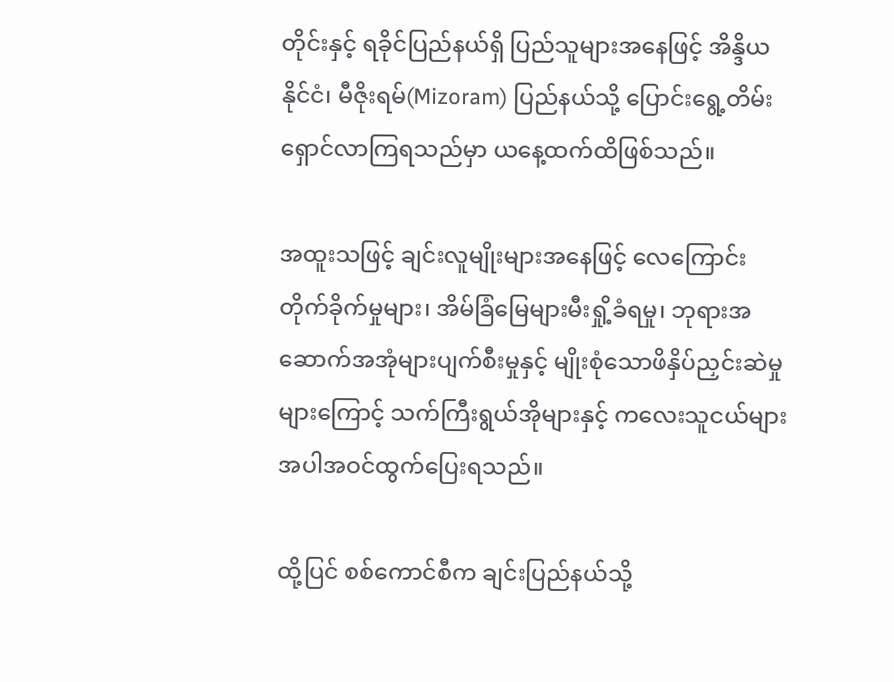တိုင်းနှင့် ရခိုင်ပြည်နယ်ရှိ ပြည်သူများအနေဖြင့် အိန္ဒိယနိုင်ငံ၊ မီဇိုးရမ်(Mizoram) ပြည်နယ်‌သို့ ပြောင်းရွေ့တိမ်းရှောင်လာကြရသည်မှာ ယနေ့ထက်ထိဖြစ်သည်။

အထူးသဖြင့် ချင်းလူမျိုးများအနေဖြင့် လေကြောင်းတိုက်ခိုက်မှုများ၊ အိမ်ခြံမြေများမီးရှို့ခံရမှု၊ ဘုရားအဆောက်အအုံများပျက်စီးမှုနှင့် မျိုးစုံသောဖိနှိပ်ညှင်းဆဲမှုများကြောင့် သက်ကြီးရွယ်အိုများနှင့် ကလေးသူငယ်များအပါအဝင်ထွက်ပြေးရသည်။

ထို့ပြင် စစ်ကောင်စီက ချင်းပြည်နယ်သို့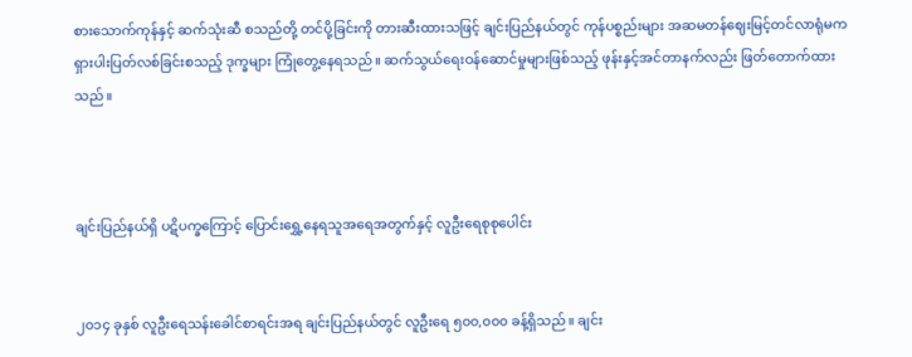စားသောက်ကုန်နှင့် ဆက်သုံးဆီ စသည်တို့ တင်ပို့ခြင်းကို တားဆီးထားသဖြင့် ချင်းပြည်နယ်တွင် ကုန်ပစ္စည်းများ အဆမတန်ဈေးမြင့်တင်လာရုံမက ရှားပါးပြတ်လစ်ခြင်းစသည့် ဒုက္ခများ ကြုံတွေ့နေရသည်။ ဆက်သွယ်ရေးဝန်ဆောင်မှုများဖြစ်သည့် ဖုန်းနှင့်အင်တာနက်လည်း ဖြတ်တောက်ထားသည်။



ချင်းပြည်နယ်ရှိ ပဋိပက္ခကြောင့် ပြောင်းရွှေ့နေရသူအရေအတွက်နှင့် လူဦးရေစုစုပေါင်း


၂၀၁၄ ခုနှစ် လူဦးရေသန်းခေါင်စာရင်းအရ ချင်းပြည်နယ်တွင် လူဦးရေ ၅၀၀,၀၀၀ ခန့်ရှိသည်။ ချင်း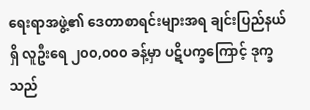ရေးရာအဖွဲ့၏ ဒေတာစာရင်းများအရ ချင်းပြည်နယ်ရှိ လူဦးရေ ၂၀၀,၀၀၀ ခန့်မှာ ပဋိပက္ခကြောင့် ဒုက္ခသည်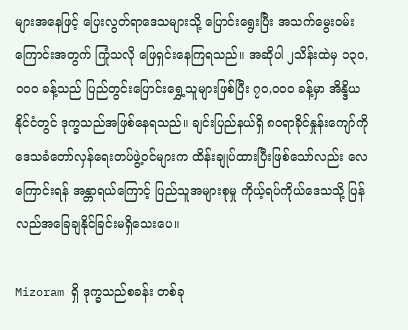များအနေဖြင့် ပြေးလွတ်ရာ‌ဒေသများသို့ ပြောင်းရွေးပြီး အသက်မွေးဝမ်းကြောင်းအတွက် ကြုံသလို ဖြေရှင်းနေကြရသည်။ အဆိုပါ ၂သိန်းထဲမှ ၁၃၀,၀၀၀ ခန့်သည် ပြည်တွင်းပြောင်းရွှေ့သူများဖြစ်ပြီး ၇၀,၀၀၀ ခန့်မှာ အိန္ဒိယနိုင်ငံတွင် ဒုက္ခသည်အဖြစ်နေရသည်။ ချင်းပြည်နယ်ရှိ ၈၀ရာခိုင်နှုန်းကျော်ကို ဒေသခံတော်လှန်ရေးတပ်ဖွဲ့ဝင်များက ထိန်းချုပ်ထားပြီးဖြစ်သော်လည်း လေကြောင်းရန် အန္တာရယ်ကြောင့် ပြည်သူအများစုမှု ကိုယ့်ရပ်ကိုယ်ဒေသသို့ ပြန်လည်အခြေချနိုင်ခြင်းမရှိသေးပေ။

Mizoram ရှိ ဒုက္ခသည်စခန်း တစ်ခု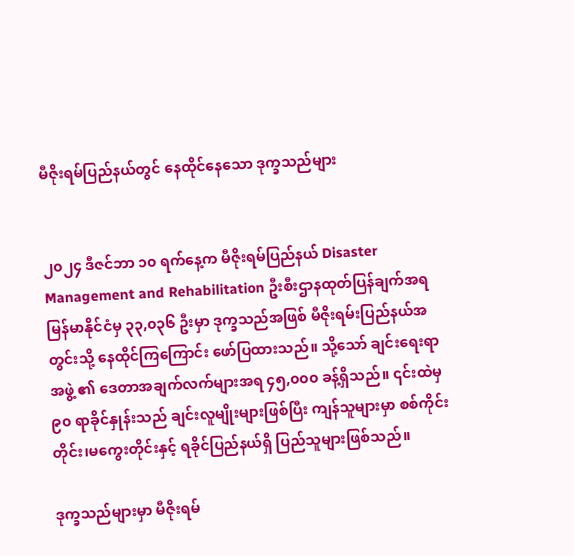မီဇိုးရမ်ပြည်နယ်တွင် နေထိုင်နေသော ဒုက္ခသည်များ


၂၀၂၄ ဒီဇင်ဘာ ၁၀ ရက်နေ့က မီဇိုးရမ်ပြည်နယ် Disaster Management and Rehabilitation ဦးစီးဌာနထုတ်ပြန်ချက်အရ မြန်မာနိုင်ငံမှ ၃၃,၀၃၆ ဦးမှာ ဒုက္ခသည်အဖြစ် မီဇိုးရမ်းပြည်နယ်အတွင်းသို့ နေထိုင်ကြကြောင်း ဖော်ပြထားသည်။ သို့သော် ချင်းရေးရာအဖွဲ့ ၏ ဒေတာအချက်လက်များအရ ၄၅,၀၀၀ ခန့်ရှိသည်။ ၎င်းထဲမှ ၉၀ ရာခိုင်နှုန်းသည် ချင်းလူမျိုးများဖြစ်ပြီး ကျန်သူများမှာ စစ်ကိုင်းတိုင်း၊မကွေးတိုင်းနှင့် ရခိုင်ပြည်နယ်ရှိ ပြည်သူများဖြစ်သည်။

ဒုက္ခသည်များမှာ မီဇိုးရမ်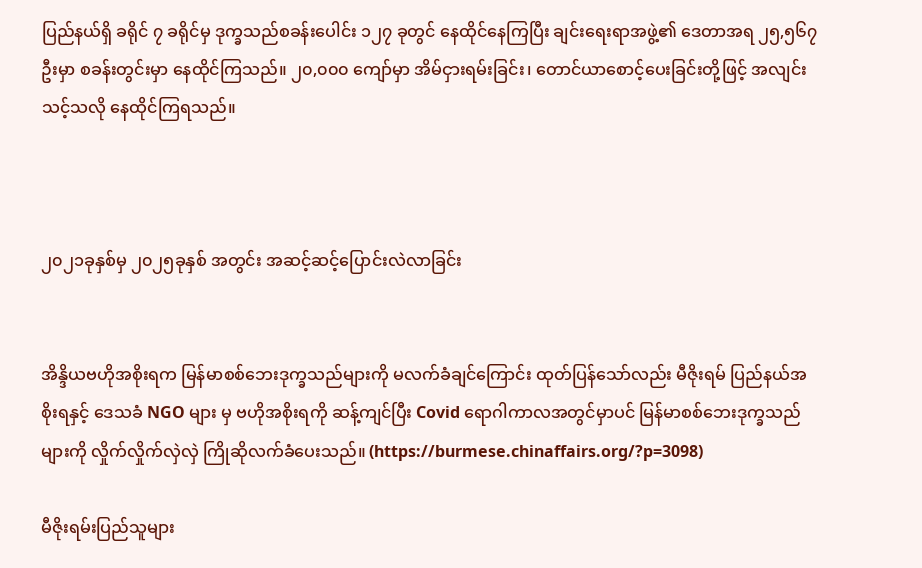ပြည်နယ်ရှိ ခရိုင် ၇ ခရိုင်မှ ဒုက္ခသည်စခန်းပေါင်း ၁၂၇ ခုတွင် နေထိုင်နေကြပြီး ချင်းရေးရာအဖွဲ့၏ ဒေတာအရ ၂၅,၅၆၇ ဦးမှာ စခန်းတွင်းမှာ နေထိုင်ကြသည်။ ၂၀,၀၀၀ ကျော်မှာ အိမ်ငှားရမ်းခြင်း၊ တောင်ယာစောင့်ပေးခြင်းတို့ဖြင့် အလျင်းသင့်သလို နေထိုင်ကြရသည်။



၂၀၂၁ခုနှစ်မှ ၂၀၂၅ခုနှစ် အတွင်း အဆင့်ဆင့်ပြောင်းလဲလာခြင်း


အိန္ဒိယဗဟိုအစိုးရက မြန်မာစစ်ဘေးဒုက္ခသည်များကို မလက်ခံချင်ကြောင်း ထုတ်ပြန်သော်လည်း မီဇိုးရမ် ပြည်နယ်အစိုးရနှင့် ဒေသခံ NGO များ မှ ဗဟိုအစိုးရကို ဆန့်ကျင်ပြီး Covid ရောဂါကာလအတွင်မှာပင် မြန်မာစစ်ဘေးဒုက္ခသည်များကို လှိုက်လှိုက်လှဲလှဲ ကြိုဆိုလက်ခံပေးသည်။ (https://burmese.chinaffairs.org/?p=3098)

မီဇိုးရမ်းပြည်သူများ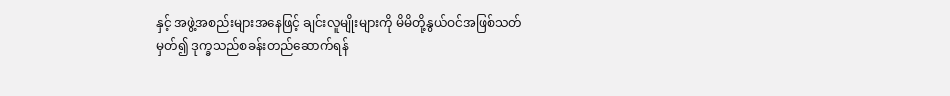နှင့် အဖွဲ့အစည်းများအနေဖြင့် ချင်းလူမျိုးများကို မိမိတို့နွယ်ဝင်အဖြစ်သတ်မှတ်၍ ဒုက္ခသည်စခန်းတည်ဆောက်ရန်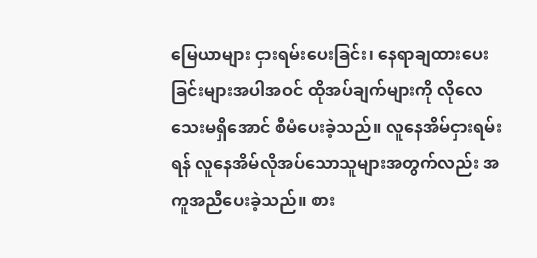မြေယာများ ငှားရမ်းပေးခြင်း၊ ‌နေရာချထားပေးခြင်းများအပါအဝင် ထိုအပ်ချက်များကို လိုလေသေးမရှိအောင် စီမံပေးခဲ့သည်။ လူနေအိမ်ငှားရမ်းရန် လူနေအိမ်လိုအပ်သောသူများအတွက်လည်း အကူအညီပေးခဲ့သည်။ စား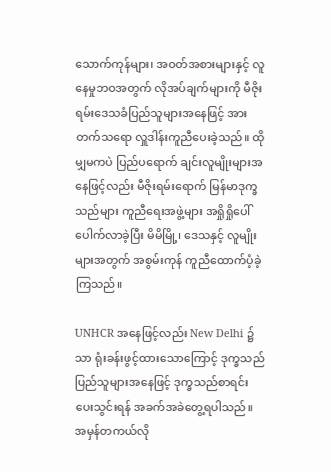သောက်ကုန်များ၊ အဝတ်အစားများနှင့် လူနေမှုဘဝအတွက် လိုအပ်ချက်များကို မီဇိုးရမ်းဒေသခံပြည်သူများအနေဖြင့် အားတက်သရော လှူဒါန်းကူညီပေးခဲ့သည်။ ထိုမျှမကပဲ ပြည်ပရောက် ချင်းလူမျိုးများအနေဖြင့်လည်း မီဇိုးရမ်းရောက် မြန်မာဒုက္ခသည်များ ကူညီရေးအဖွဲ့များ အရှိုရှိုပေါ်ပေါက်လာခဲ့ပြီး မိမိမြို့၊ ဒေသနှင့် လူမျိုးများအတွက် အစွမ်းကုန် ကူညီထောက်ပံ့ခဲ့ကြသည်။

UNHCR အနေဖြင့်လည်း New Delhi ၌သာ ရုံးခန်းဖွင့်ထားသောကြောင့် ဒုက္ခသည်ပြည်သူများအနေဖြင့် ဒုက္ခသည်စာရင်းပေးသွင်းရန် အခက်အခဲတွေ့ရပါသည်။ အမှန်တကယ်လို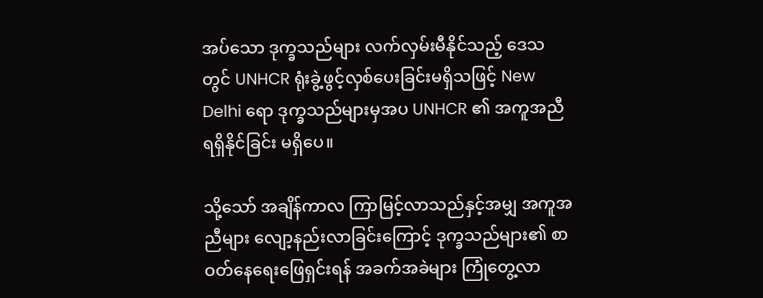အပ်သော ဒုက္ခသည်များ လက်လှမ်းမီနိုင်သည့် ဒေသတွင် UNHCR ရုံးခွဲ့ဖွင့်လှစ်ပေးခြင်းမရှိသဖြင့် New Delhi ရော ဒုက္ခသည်များမှအပ UNHCR ၏ အကူအညီ ရရှိနိုင်ခြင်း မရှိပေ။

သို့သော် အချိန်ကာလ ကြာမြင့်လာသည်နှင့်အမျှ အကူအညီများ လျော့နည်းလာခြင်းကြောင့် ဒုက္ခသည်များ၏ စာဝတ်နေရေးဖြေရှင်းရန် အခက်အခဲများ ကြုံတွေ့လာ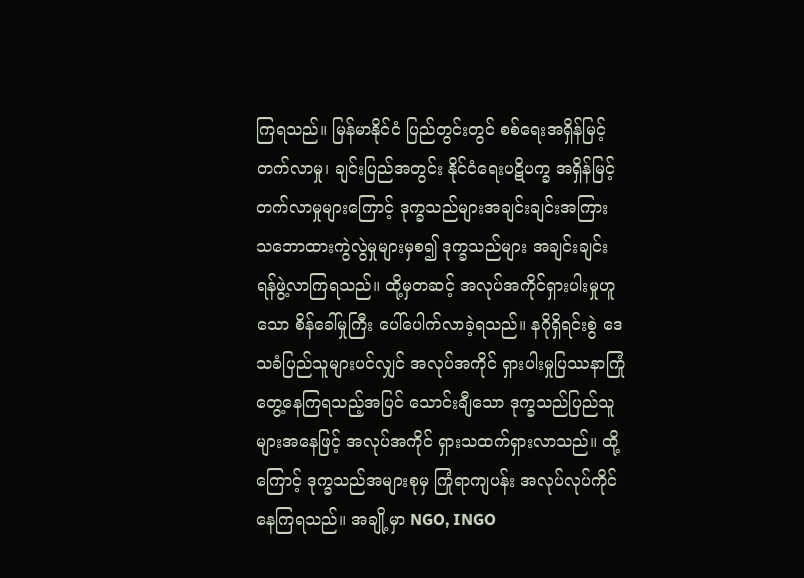ကြရသည်။ မြန်မာနိုင်ငံ ပြည်တွင်းတွင် စစ်ရေးအရှိန်မြင့်တက်လာမှု၊ ချင်းပြည်အတွင်း နိုင်ငံရေးပဋိပက္ခ အရှိန်မြင့်တက်လာမှုများကြောင့် ဒုက္ခသည်များအချင်းချင်းအကြား သဘောထားကွဲလွဲမှုများမှစ၍ ဒုက္ခသည်များ အချင်းချင်း ရန်ဖွဲ့လာကြရသည်။ ထို့မှတဆင့် အလုပ်အကိုင်ရှားပါးမှုဟူသော စိန်ခေါ်မှုကြီး ပေါ်ပေါက်လာခဲ့ရသည်။ နဂိုရှိရင်းစွဲ ဒေသခံပြည်သူများပင်လျှင် အလုပ်အကိုင် ရှားပါးမှုပြဿနာကြုံတွေ့နေကြရသည့်အပြင် သောင်းချီသော ဒုက္ခသည်ပြည်သူများအနေဖြင့် အလုပ်အကိုင် ရှားသထက်ရှားလာသည်။ ထို့ကြောင့် ဒုက္ခသည်အများစုမှ ကြုံရာကျပန်း အလုပ်လုပ်ကိုင်နေကြရသည်။ အချို့မှာ NGO, INGO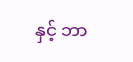နှင့် ဘာ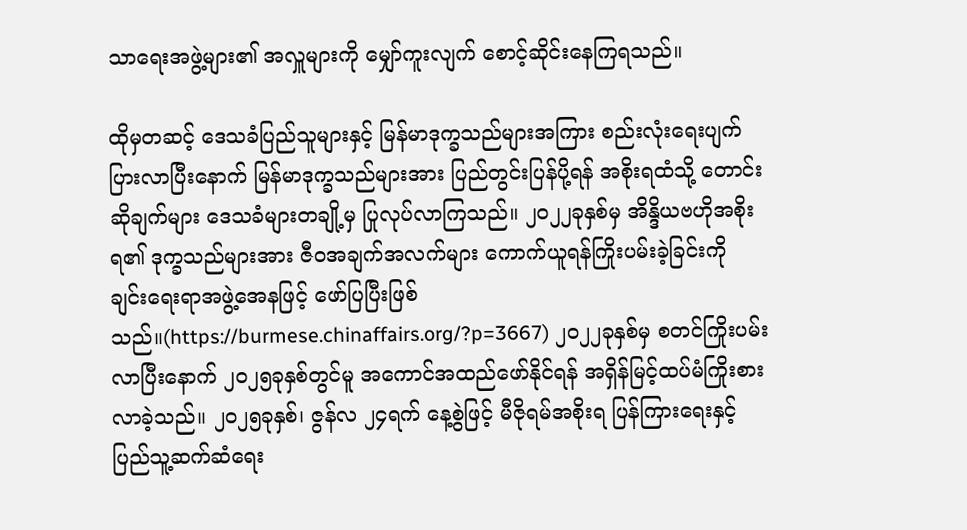သာရေးအဖွဲ့များ၏ အလှူများကို မျှော်ကူးလျက် စောင့်ဆိုင်းနေကြရသည်။

ထိုမှတဆင့် ဒေသခံပြည်သူများနှင့် မြန်မာဒုက္ခသည်များအကြား စည်းလုံးရေးပျက်ပြားလာပြီးနောက် မြန်မာဒုက္ခသည်များအား ပြည်တွင်းပြန်ပို့ရန် အစိုးရထံသို့ တောင်းဆိုချက်များ ဒေသခံများတချို့မှ ပြုလုပ်လာကြသည်။ ၂၀၂၂ခုနှစ်မှ အိန္ဒိယဗဟိုအစိုးရ၏ ဒုက္ခသည်များအား ဇီဝအချက်အလက်များ ကောက်ယူရန်ကြိုးပမ်းခဲ့ခြင်းကို ချင်းရေးရာအဖွဲ့အေနဖြင့် ဖော်ပြပြီးဖြစ်သည်။(https://burmese.chinaffairs.org/?p=3667) ၂၀၂၂ခုနှစ်မှ စတင်ကြိုးပမ်းလာပြီးနောက် ၂၀၂၅ခုနှစ်တွင်မူ အကောင်အထည်ဖော်နိုင်ရန် အရှိန်မြင့်ထပ်မံကြိုးစားလာခဲ့သည်။ ၂၀၂၅ခုနှစ်၊ ဇွန်လ ၂၄ရက် နေ့စွဲဖြင့် မီဇိုရမ်အစိုးရ ပြန်ကြားရေးနှင့် ပြည်သူ့ဆက်ဆံရေး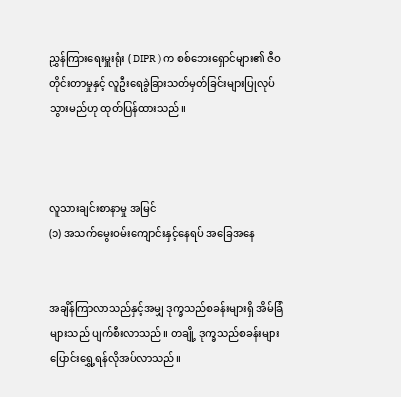ညွှန်ကြားရေးမှူးရုံး ( DIPR ) က စစ်ဘေးရှောင်များ၏ ဇီဝတိုင်းတာမှုနှင့် လူဦးရေခွဲခြားသတ်မှတ်ခြင်းများပြုလုပ်သွားမည်ဟု ထုတ်ပြန်ထားသည်။



လူသားချင်းစာနာမှု အမြင်
(၁) အသက်မွေးဝမ်းကျောင်းနှင့်နေရပ် အခြေအနေ


အချိန်ကြာလာသည်နှင့်အမျှ ဒုက္ခသည်စခန်းများရှိ အိမ်ခြံများသည် ပျက်စီးလာသည်။ တချို့ ဒုက္ခသည်စခန်းများ ပြောင်းရွှေ့ရန်လိုအပ်လာသည်။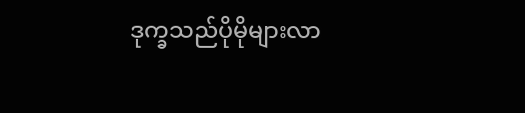ဒုက္ခသည်ပိုမိုများလာ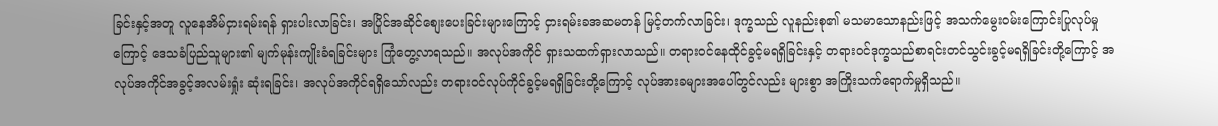ခြင်းနှင့်အတူ လူနေအိမ်ငှားရမ်းရန် ရှားပါးလာခြင်း၊ အပြိုင်အဆိုင်စျေးပေးခြင်းများကြောင့် ငှားရမ်းခအဆမတန် မြင့်တက်လာခြင်း၊ ဒုက္ခသည် လူနည်းစု၏ မသမာသောနည်းဖြင့် အသက်မွေးဝမ်းကြောင်းပြုလုပ်မှုကြောင့် ဒေသခံပြည်သူများ၏ မျက်မုန်းကျိုးခံရခြင်းများ ကြုံတွေ့လာရသည်။ အလုပ်အကိုင် ရှားသထက်ရှားလာသည်။ တရားဝင်နေထိုင်ခွင့်မရရှိခြင်းနှင့် တရားဝင်ဒုက္ခသည်စာရင်းတင်သွင်းခွင့်မရရှိခြင်းတို့ကြောင့် အလုပ်အကိုင်အခွင့်အလမ်းရှုံး ဆုံးရခြင်း၊ အလုပ်အကိုင်ရရှိသော်လည်း တရားဝင်လုပ်ကိုင်ခွင့်မရရှိခြင်းတို့ကြောင့် လုပ်အားခများအပေါ်တွင်လည်း များစွာ အကြိုးသက်ရောက်မှုရှိသည်။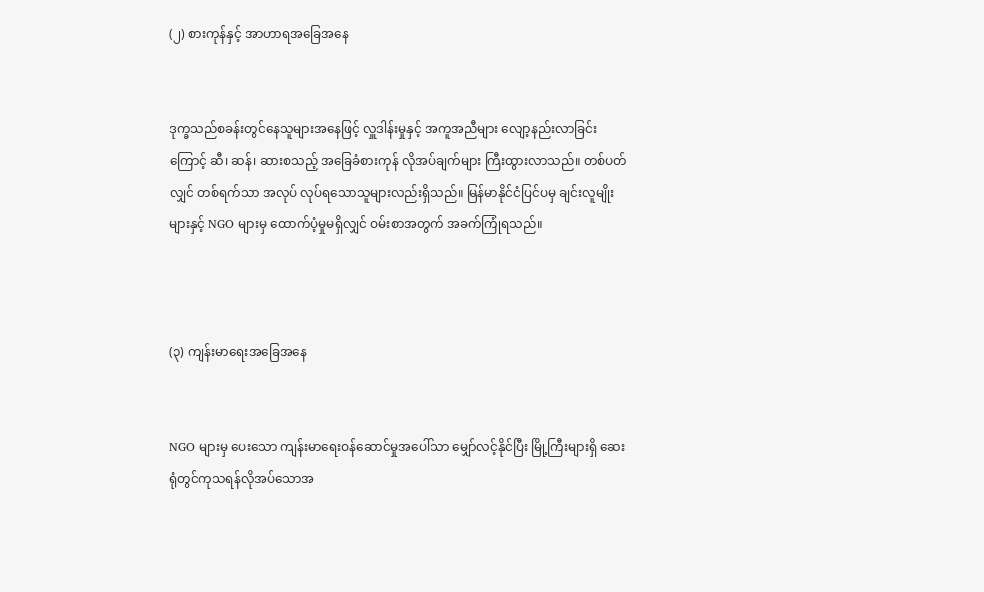(၂) စားကုန်နှင့် အာဟာရအခြေအနေ


ဒုက္ခသည်စခန်းတွင်နေသူများအနေဖြင့် လှူဒါန်းမှုနှင့် အကူအညီများ လျော့နည်းလာခြင်းကြောင့် ဆီ၊ ဆန်၊ ဆားစသည့် အခြေခံစားကုန် လိုအပ်ချက်များ ကြီးထွားလာသည်။ တစ်ပတ်လျှင် တစ်ရက်သာ အလုပ် လုပ်ရသောသူများလည်းရှိသည်။ မြန်မာနိုင်ငံပြင်ပမှ ချင်းလူမျိုးများနှင့် NGO များမှ ထောက်ပံ့မှုမရှိလျှင် ဝမ်းစာအတွက် အခက်ကြုံရသည်။



(၃) ကျန်းမာရေးအခြေအနေ


NGO များမှ ပေးသော ကျန်းမာရေးဝန်ဆောင်မှုအပေါ်သာ မျှော်လင့်နိုင်ပြီး မြို့ကြီးများရှိ ဆေးရုံတွင်ကုသရန်လိုအပ်သောအ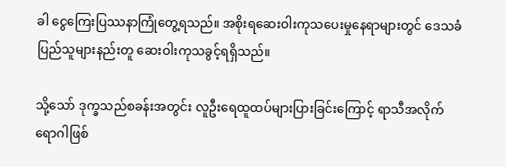ခါ ငွေကြေးပြဿနာကြုံတွေ့ရသည်။ အစိုးရဆေးဝါးကုသပေးမှုနေရာများတွင် ဒေသခံပြည်သူများနည်းတူ ဆေးဝါးကုသခွင့်ရရှိသည်။

သို့သော် ဒုက္ခသည်စခန်းအတွင်း လူဦးရေထူထပ်များပြားခြင်းကြောင့် ရာသီအလိုက်ရောဂါဖြစ်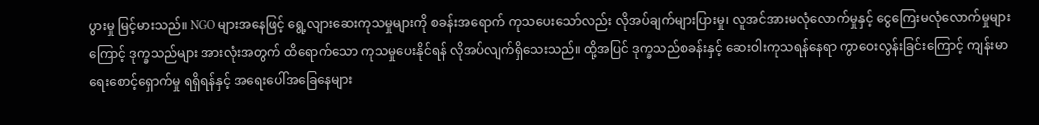ပွားမှု မြင့်မားသည်။ NGO များအနေဖြင့် ရွေ့လျားဆေးကုသမှုများကို စခန်းအရောက် ကုသပေးသော်လည်း လိုအပ်ချက်များပြားမှု၊ လူအင်အားမလုံလောက်မှုနှင့် ငွေကြေးမလုံလောက်မှုများကြောင့် ဒုက္ခသည်များ အားလုံးအတွက် ထိရောက်သော ကုသမှု‌‌ပေးနိုင်ရန် လိုအပ်လျက်ရှိသေးသည်။ ထို့အပြင် ဒုက္ခသည်စခန်းနှင့် ဆေးဝါးကုသရန်နေရာ ကွာဝေးလွန်းခြင်းကြောင့် ကျန်းမာရေးစောင့်ရှောက်မှု ရရှိရန်နှင့် အရေးပေါ်အခြေနေများ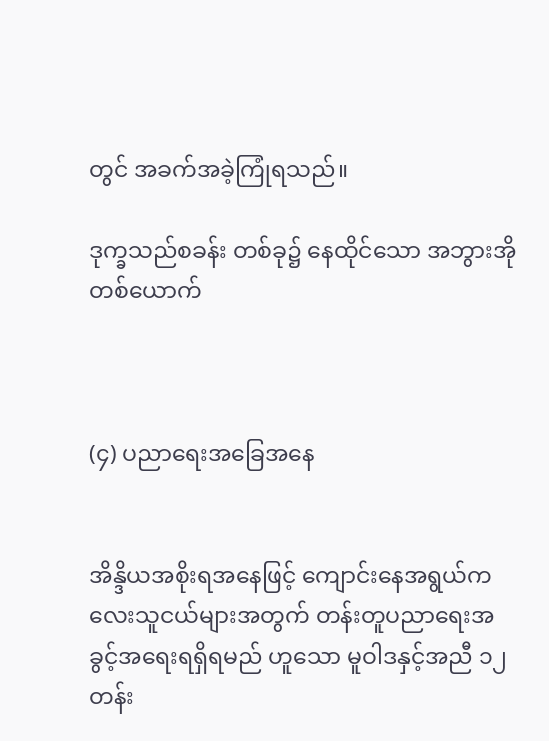တွင် အခက်အခဲ့ကြုံရသည်။

ဒုက္ခသည်စခန်း တစ်ခု၌ နေထိုင်သော အဘွားအိုတစ်ယောက်



(၄) ပညာရေးအခြေအနေ


အိန္ဒိယအစိုးရအနေဖြင့် ကျောင်းနေအရွယ်ကလေးသူငယ်များအတွက် တန်းတူပညာရေးအခွင့်အရေးရရှိရမည် ဟူသော မူဝါဒနှင့်အညီ ၁၂တန်း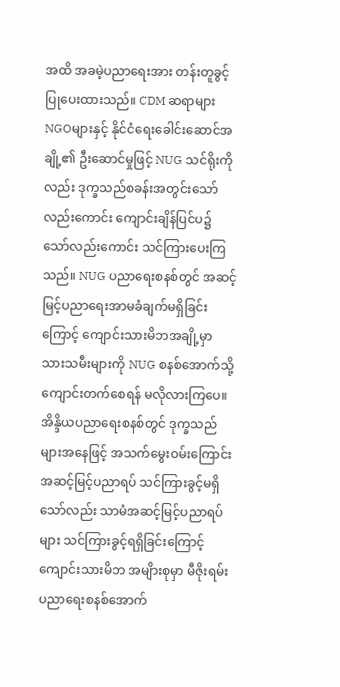အထိ အခမဲ့ပညာရေးအား တန်းတူခွင့်ပြုပေးထားသည်။ CDM ဆရာများNGOများနှင့် နိုင်ငံရေးခေါင်းဆောင်အချို့၏ ဦးဆောင်မှုဖြင့် NUG သင်ရိုးကိုလည်း ဒုက္ခသည်စခန်းအတွင်းသော်လည်းကောင်း ကျောင်းချိန်ပြင်ပ၌ သော်လည်းကောင်း သင်ကြားပေးကြသည်။ NUG ပညာရေးစနစ်တွင် အဆင့်မြင့်ပညာရေးအာမခံချက်မရှိခြင်းကြောင့် ကျောင်းသားမိဘအချို့မှာ သားသမီးများကို NUG စနစ်အောက်သို့ ကျောင်းတက်စေရန် မလိုလားကြပေ။ အိန္ဒိယပညာရေးစနစ်တွင် ဒုက္ခသည်များအနေဖြင့် အသက်မွေးဝမ်းကြောင်း အဆင့်မြင့်ပညာရပ် သင်ကြားခွင့်မရှိသော်လည်း သာမံအဆင့်မြင့်ပညာရပ်များ သင်ကြားခွင့်ရရှိခြင်းကြောင့် ကျောင်းသားမိဘ အမျိားစုမှာ မီဇိုးရမ်းပညာရေးစနစ်အောက်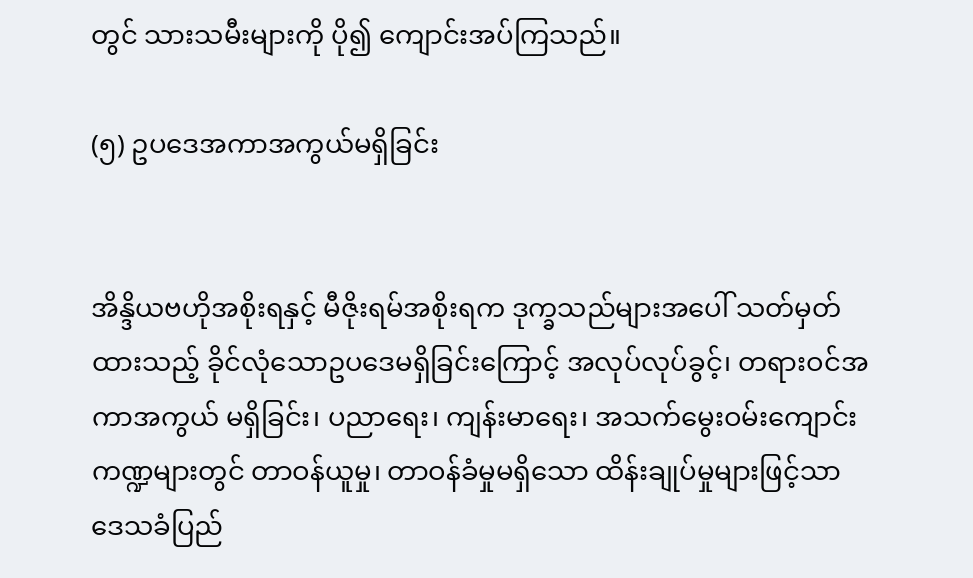တွင် သားသမီးများကို ပို၍ ကျောင်းအပ်ကြသည်။

(၅) ဥပဒေအကာအကွယ်မရှိခြင်း


အိန္ဒိယဗဟိုအစိုးရနှင့် မီဇိုးရမ်အစိုးရက ဒုက္ခသည်များအပေါ် သတ်မှတ်ထားသည့် ခိုင်လုံသောဥပဒေမရှိခြင်းကြောင့် အလုပ်လုပ်ခွင့်၊ တရားဝင်အကာအကွယ် မရှိခြင်း၊ ပညာရေး၊ ကျန်းမာရေး၊ အသက်မွေးဝမ်းကျောင်း ကဏ္ဍများတွင် တာဝန်ယူမှု၊ တာဝန်ခံမှုမရှိသော ထိန်းချုပ်မှုများဖြင့်သာ ဒေသခံပြည်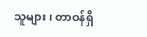သူများ၊ တာဝန်ရှိ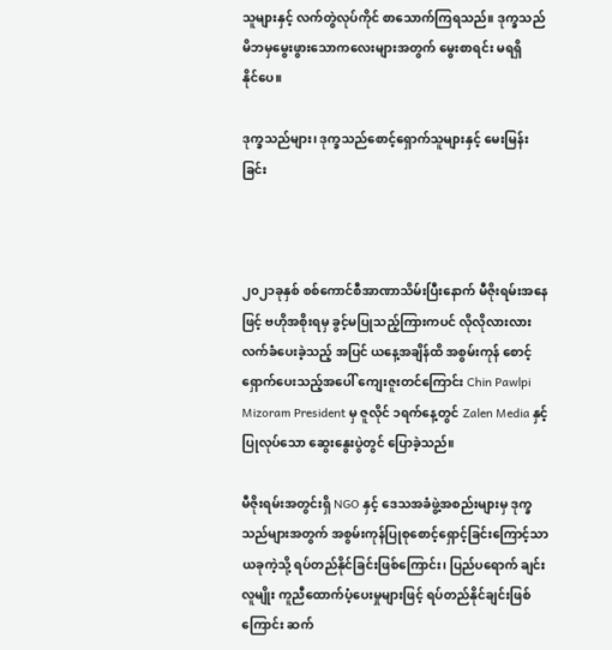သူများနှင့် လက်တွဲလုပ်ကိုင် စာသောက်ကြရသည်။ ဒုက္ခသည်မိဘမှမွေးဖွားသောကလေးများအတွက် မွေးစာရင်း မရရှိနိုင်‌ပေ။

ဒုက္ခသည်များ၊ ဒုက္ခသည်စောင့်ရှောက်သူများနှင့် မေးမြန်းခြင်း



၂၀၂၁ခုနှစ် စစ်ကောင်စီအာဏာသိမ်းပြီးနောက် မီဇိုးရမ်းအနေဖြင့် ဗဟိုအစိုးရမှ ခွင့်မပြုသည့်ကြားကပင် လိုလိုလားလား လက်ခံပေးခဲ့သည့် အပြင် ယနေ့အချိန်ထိ အစွမ်းကုန် စောင့်ရှောက်ပေးသည့်အပေါ် ကျေးဇူးတင်ကြောင်း Chin Pawlpi Mizoram President မှ ဇူလိုင် ၁ရက်နေ့တွင် Zalen Media နှင့် ပြုလုပ်သော ဆွေးနွေးပွဲတွင် ပြောခဲ့သည်။

မီဇိုးရမ်းအတွင်းရှိ NGO နှင့် ဒေသအခံဖွဲ့အစည်းများမှ ဒုက္ခသည်များအတွက် အစွမ်းကုန်ပြုစုစောင့်ရှောင့်ခြင်းကြောင့်သာ ယခုကဲ့သို့ ရပ်တည်နိုင်ခြင်းဖြစ်ကြောင်း၊ ပြည်ပရောက် ချင်းလူမျိုး ကူညီထောက်ပံ့ပေးမှုများဖြင့် ရပ်တည်နိုင်ချင်းဖြစ်ကြောင်း ဆက်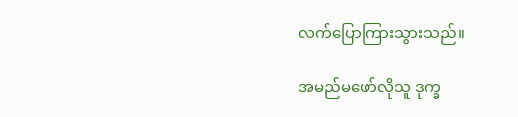လက်ပြောကြားသွားသည်။

အမည်မဖော်လိုသူ ဒုက္ခ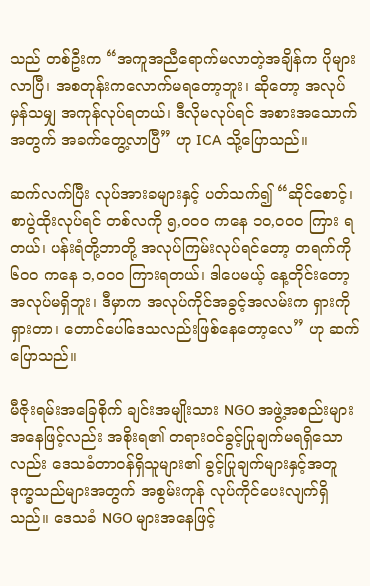သည် တစ်ဦးက “အကူအညီရောက်မလာတဲ့အချိန်က ပိုများလာပြီ၊ အစတုန်းကလောက်မရတော့ဘူး၊ ဆိုတော့ အလုပ်မှန်သမျှ အကုန်လုပ်ရတယ်၊ ဒီလိုမလုပ်ရင် အစားအသောက်အတွက် အခက်တွေ့လာပြီ” ဟု ICA သို့ပြောသည်။

ဆက်လက်ပြီး လုပ်အားခများနှင့် ပတ်သက်၍ “ဆိုင်စောင့်၊ စာပွဲထိုးလုပ်ရင် တစ်လကို ၅,၀၀၀ ကနေ ၁၀,၀၀၀ ကြား ရတယ်၊ ပန်းရံတို့ဘာတို့ အလုပ်ကြမ်းလုပ်ရင်တော့ တရက်ကို ၆၀၀ ကနေ ၁,၀၀၀ ကြားရတယ်၊ ဒါပေမယ့် နေ့တိုင်းတော့ အလုပ်မရှိဘူး၊ ဒီမှာက အလုပ်ကိုင်အခွင့်အလမ်းက ရှားကိုရှားတာ၊ တောင်ပေါ်ဒေသလည်းဖြစ်နေတော့လေ” ဟု ဆက်ပြောသည်။

မီဇိုးရမ်းအခြေစိုက် ချင်းအမျိုးသား NGO အဖွဲ့အစည်းများအနေဖြင့်လည်း အစိုးရ၏ တရားဝင်ခွင့်ပြုချက်မရရှိသောလည်း ဒေသခံတာဝန်ရှိသူများ၏ ခွင့်ပြုချက်များနှင့်အတူ ဒုက္ခသည်များအတွက် အစွမ်းကုန် လုပ်ကိုင်ပေးလျက်ရှိသည်။ ဒေသခံ NGO များအနေဖြင့်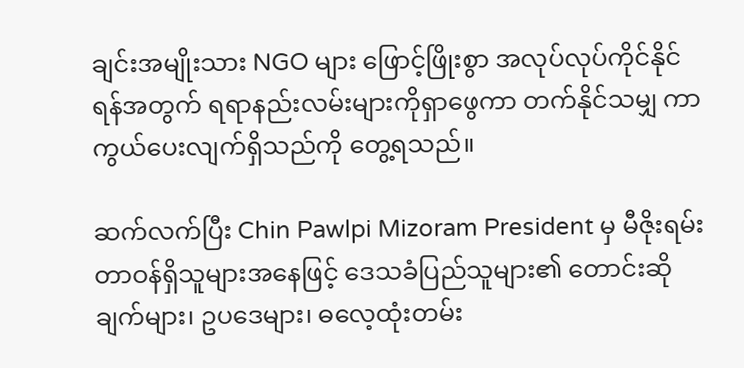ချင်းအမျိုးသား NGO များ ဖြောင့်ဖြိုးစွာ အလုပ်လုပ်ကိုင်နိုင်ရန်အတွက် ရရာနည်းလမ်းများကိုရှာဖွေကာ တက်နိုင်သမျှ ကာကွယ်ပေးလျက်ရှိသည်ကို တွေ့ရသည်။

ဆက်လက်ပြီး Chin Pawlpi Mizoram President မှ မီဇိုးရမ်းတာဝန်ရှိသူများအနေဖြင့် ဒေသခံပြည်သူများ၏ တောင်းဆိုချက်များ၊ ဥပဒေများ၊ ဓလေ့ထုံးတမ်း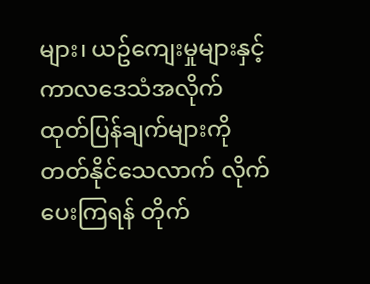များ၊ ယဥ်ကျေးမှုများနှင့် ကာလဒေသံအလိုက် ထုတ်ပြန်ချက်များကို တတ်နိုင်သေလာက် လိုက်ပေးကြရန် တိုက်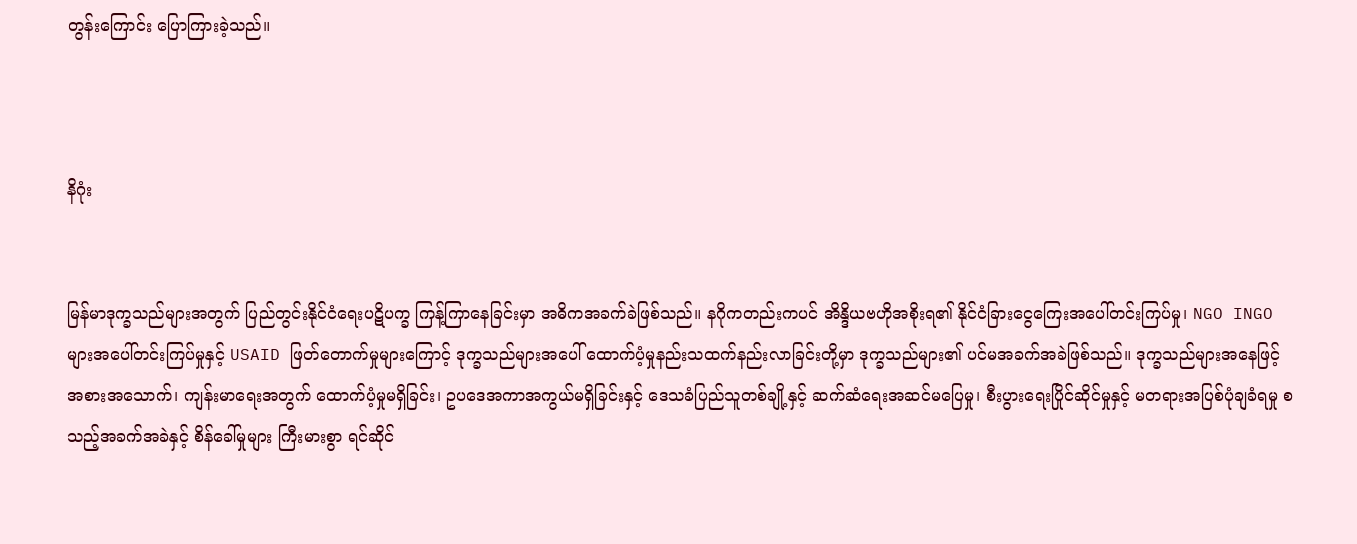တွန်းကြောင်း ပြောကြားခဲ့သည်။



နိဂုံး


မြန်မာဒုက္ခသည်များအတွက် ပြည်တွင်းနိုင်ငံရေးပဋိပက္ခ ကြန့်ကြာနေခြင်းမှာ အဓိကအခက်ခဲဖြစ်သည်။ နဂိုကတည်းကပင် အိန္ဒိယဗဟိုအစိုးရ၏ နိုင်ငံခြားငွေကြေးအပေါ်တင်းကြပ်မှု၊ NGO INGO များအပေါ်တင်းကြပ်မှုနှင့် USAID ဖြတ်တောက်မှုများကြောင့် ဒုက္ခသည်များအပေါ် ထောက်ပံ့မှုနည်းသထက်နည်းလာခြင်းတို့မှာ ဒုက္ခသည်များ၏ ပင်မအခက်အခဲဖြစ်သည်။ ဒုက္ခသည်များအနေဖြင့် အစားအသောက်၊ ကျန်းမာရေးအတွက် ထောက်ပံ့မှုမရှိခြင်း၊ ဥပဒေအကာအကွယ်မရှိခြင်းနှင့် ဒေသခံပြည်သူတစ်ချို့နှင့် ဆက်ဆံရေးအဆင်မပြေမှု၊ စီးပွားရေးပြိုင်ဆိုင်မှုနှင့် မတရားအပြစ်ပုံချခံရမှု စသည့်အခက်အခဲနှင့် စိန်ခေါ်မှုများ ကြီးမားစွာ ရင်ဆိုင်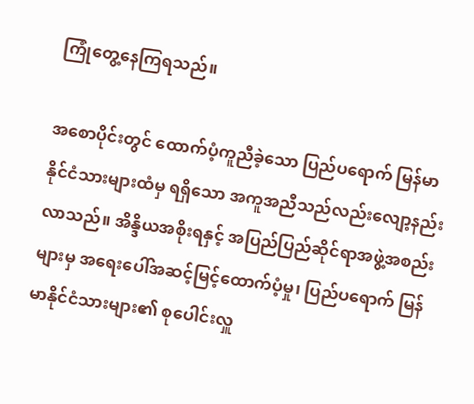ကြုံတွေ့နေကြရသည်။

အစောပိုင်းတွင် ထောက်ပံ့ကူညီခဲ့သော ပြည်ပရောက် မြန်မာနိုင်ငံသားများထံမှ ရရှိသော အကူအညီသည်လည်းလျော့နည်းလာသည်။ အိန္ဒိယအစိုးရနှင့် အပြည်ပြည်ဆိုင်ရာအဖွဲ့အစည်းများမှ အရေးပေါ်အဆင့်မြင့်ထောက်ပံ့မှု၊ ပြည်ပရောက် မြန်မာနိုင်ငံသားများ၏ စုပေါင်းလှူ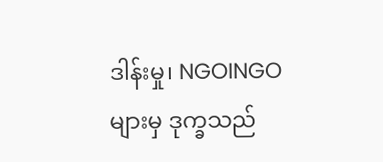ဒါန်းမှု၊ NGOINGO များမှ ဒုက္ခသည်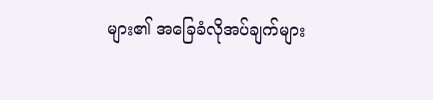များ၏ အခြေခံလိုအပ်ချက်များ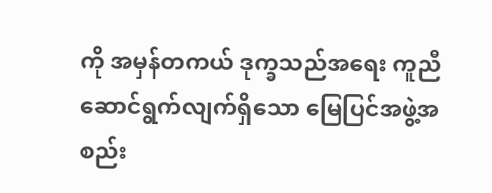ကို အမှန်တကယ် ဒုက္ခသည်အရေး ကူညီဆောင်ရွက်လျက်ရှိသော မြေပြင်အဖွဲ့အစည်း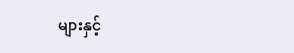များနှင့်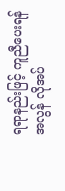ရရာနည်းဖြင့် ကူညီပေးရန် အလွန် လိုအပ်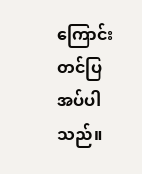ကြောင်း တင်ပြအပ်ပါသည်။